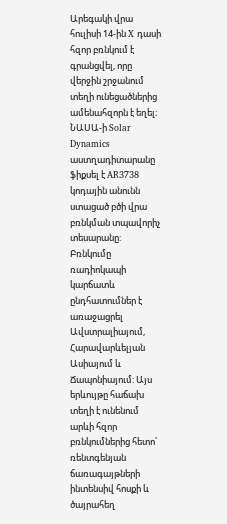Արեգակի վրա հուլիսի 14-ին X դասի հզոր բռնկում է գրանցվել, որը վերջին շրջանում տեղի ունեցածներից ամենահզորն է եղել։ ՆԱՍԱ-ի Solar Dynamics աստղադիտարանը ֆիքսել է AR3738 կոդային անունն ստացած բծի վրա բռնկման տպավորիչ տեսարանը:
Բռնկումը ռադիոկապի կարճատև ընդհատումներ է առաջացրել Ավստրալիայում, Հարավարևելյան Ասիայում և Ճապոնիայում: Այս երևույթը հաճախ տեղի է ունենում արևի հզոր բռնկումներից հետո՝ ռենտգենյան ճառագայթների ինտենսիվ հոսքի և ծայրահեղ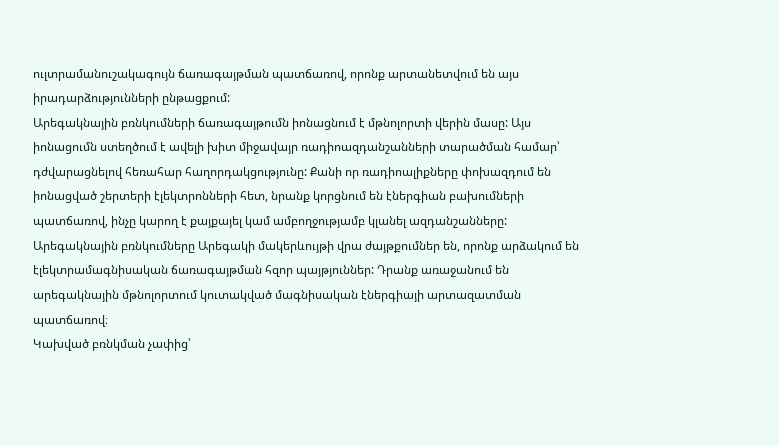ուլտրամանուշակագույն ճառագայթման պատճառով, որոնք արտանետվում են այս իրադարձությունների ընթացքում:
Արեգակնային բռնկումների ճառագայթումն իոնացնում է մթնոլորտի վերին մասը: Այս իոնացումն ստեղծում է ավելի խիտ միջավայր ռադիոազդանշանների տարածման համար՝ դժվարացնելով հեռահար հաղորդակցությունը: Քանի որ ռադիոալիքները փոխազդում են իոնացված շերտերի էլեկտրոնների հետ, նրանք կորցնում են էներգիան բախումների պատճառով, ինչը կարող է քայքայել կամ ամբողջությամբ կլանել ազդանշանները:
Արեգակնային բռնկումները Արեգակի մակերևույթի վրա ժայթքումներ են, որոնք արձակում են էլեկտրամագնիսական ճառագայթման հզոր պայթյուններ: Դրանք առաջանում են արեգակնային մթնոլորտում կուտակված մագնիսական էներգիայի արտազատման պատճառով։
Կախված բռնկման չափից՝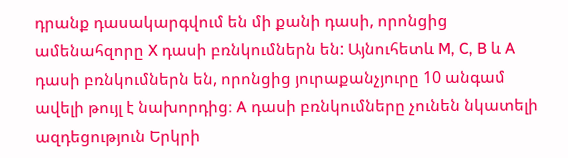դրանք դասակարգվում են մի քանի դասի, որոնցից ամենահզորը X դասի բռնկումներն են: Այնուհետև M, C, B և A դասի բռնկումներն են, որոնցից յուրաքանչյուրը 10 անգամ ավելի թույլ է նախորդից։ A դասի բռնկումները չունեն նկատելի ազդեցություն Երկրի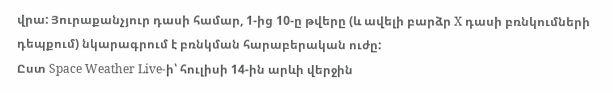վրա: Յուրաքանչյուր դասի համար, 1-ից 10-ը թվերը (և ավելի բարձր X դասի բռնկումների դեպքում) նկարագրում է բռնկման հարաբերական ուժը:
Ըստ Space Weather Live-ի՝ հուլիսի 14-ին արևի վերջին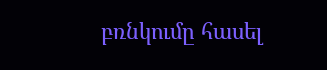բռնկումը հասել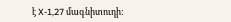է X-1,27 մագնիտուդի: